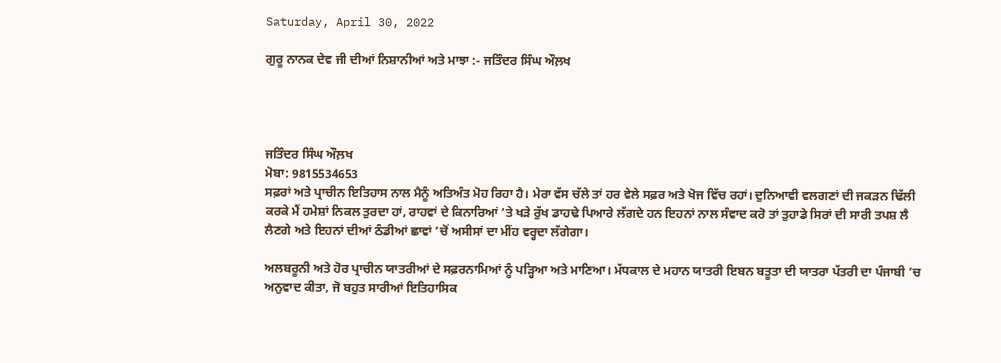Saturday, April 30, 2022

ਗੁਰੂ ਨਾਨਕ ਦੇਵ ਜੀ ਦੀਆਂ ਨਿਸ਼ਾਨੀਆਂ ਅਤੇ ਮਾਝਾ :- ਜਤਿੰਦਰ ਸਿੰਘ ਔਲ਼ਖ




ਜਤਿੰਦਰ ਸਿੰਘ ਔਲ਼ਖ
ਮੋਬਾ: 9815534653
ਸਫ਼ਰਾਂ ਅਤੇ ਪ੍ਰਾਚੀਨ ਇਤਿਹਾਸ ਨਾਲ ਮੈਨੂੰ ਅਤਿਅੰਤ ਮੋਹ ਰਿਹਾ ਹੈ। ਮੇਰਾ ਵੱਸ ਚੱਲੇ ਤਾਂ ਹਰ ਵੇਲੇ ਸਫ਼ਰ ਅਤੇ ਖੋਜ ਵਿੱਚ ਰਹਾਂ। ਦੁਨਿਆਵੀ ਵਲਗਣਾਂ ਦੀ ਜਕੜਨ ਢਿੱਲੀ ਕਰਕੇ ਮੈਂ ਹਮੇਸ਼ਾਂ ਨਿਕਲ ਤੁਰਦਾ ਹਾਂ, ਰਾਹਵਾਂ ਦੇ ਕਿਨਾਰਿਆਂ ’ਤੇ ਖੜੇ ਰੁੱਖ ਡਾਹਢੇ ਪਿਆਰੇ ਲੱਗਦੇ ਹਨ ਇਹਨਾਂ ਨਾਲ ਸੰਵਾਦ ਕਰੋ ਤਾਂ ਤੁਹਾਡੇ ਸਿਰਾਂ ਦੀ ਸਾਰੀ ਤਪਸ਼ ਲੈ ਲੈਣਗੇ ਅਤੇ ਇਹਨਾਂ ਦੀਆਂ ਠੰਡੀਆਂ ਛਾਵਾਂ ’ਚੋਂ ਅਸੀਸਾਂ ਦਾ ਮੀਂਹ ਵਰ੍ਹਦਾ ਲੱਗੇਗਾ।

ਅਲਬਰੂਨੀ ਅਤੇ ਹੋਰ ਪ੍ਰਾਚੀਨ ਯਾਤਰੀਆਂ ਦੇ ਸਫ਼ਰਨਾਮਿਆਂ ਨੂੰ ਪੜ੍ਹਿਆ ਅਤੇ ਮਾਣਿਆ। ਮੱਧਕਾਲ ਦੇ ਮਹਾਨ ਯਾਤਰੀ ਇਬਨ ਬਤੂਤਾ ਦੀ ਯਾਤਰਾ ਪੱਤਰੀ ਦਾ ਪੰਜਾਬੀ ’ਚ ਅਨੁਵਾਦ ਕੀਤਾ, ਜੋ ਬਹੁਤ ਸਾਰੀਆਂ ਇਤਿਹਾਸਿਕ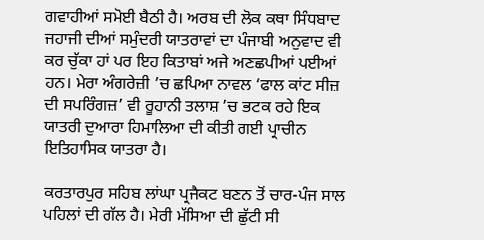ਗਵਾਹੀਆਂ ਸਮੋਈ ਬੈਠੀ ਹੈ। ਅਰਬ ਦੀ ਲੋਕ ਕਥਾ ਸਿੰਧਬਾਦ ਜਹਾਜੀ ਦੀਆਂ ਸਮੁੰਦਰੀ ਯਾਤਰਾਵਾਂ ਦਾ ਪੰਜਾਬੀ ਅਨੁਵਾਦ ਵੀ ਕਰ ਚੁੱਕਾ ਹਾਂ ਪਰ ਇਹ ਕਿਤਾਬਾਂ ਅਜੇ ਅਣਛਪੀਆਂ ਪਈਆਂ ਹਨ। ਮੇਰਾ ਅੰਗਰੇਜ਼ੀ ’ਚ ਛਪਿਆ ਨਾਵਲ ‘ਫਾਲ ਕਾਂਟ ਸੀਜ਼ ਦੀ ਸਪਰਿੰਗਜ਼’ ਵੀ ਰੂਹਾਨੀ ਤਲਾਸ਼ ’ਚ ਭਟਕ ਰਹੇ ਇਕ ਯਾਤਰੀ ਦੁਆਰਾ ਹਿਮਾਲਿਆ ਦੀ ਕੀਤੀ ਗਈ ਪ੍ਰਾਚੀਨ ਇਤਿਹਾਸਿਕ ਯਾਤਰਾ ਹੈ।

ਕਰਤਾਰਪੁਰ ਸਹਿਬ ਲਾਂਘਾ ਪ੍ਰਜੈਕਟ ਬਣਨ ਤੋਂ ਚਾਰ-ਪੰਜ ਸਾਲ ਪਹਿਲਾਂ ਦੀ ਗੱਲ ਹੈ। ਮੇਰੀ ਮੱਸਿਆ ਦੀ ਛੁੱਟੀ ਸੀ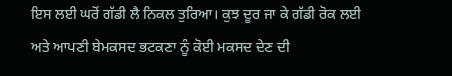ਇਸ ਲਈ ਘਰੋਂ ਗੱਡੀ ਲੈ ਨਿਕਲ ਤੁਰਿਆ। ਕੁਝ ਦੂਰ ਜਾ ਕੇ ਗੱਡੀ ਰੋਕ ਲਈ ਅਤੇ ਆਪਣੀ ਬੇਮਕਸਦ ਭਟਕਣਾ ਨੂੰ ਕੋਈ ਮਕਸਦ ਦੇਣ ਦੀ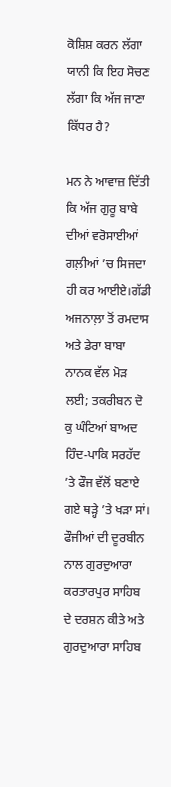ਕੋਸ਼ਿਸ਼ ਕਰਨ ਲੱਗਾ ਯਾਨੀ ਕਿ ਇਹ ਸੋਚਣ ਲੱਗਾ ਕਿ ਅੱਜ ਜਾਣਾ ਕਿੱਧਰ ਹੈ?

ਮਨ ਨੇ ਆਵਾਜ਼ ਦਿੱਤੀ ਕਿ ਅੱਜ ਗੁਰੂ ਬਾਬੇ ਦੀਆਂ ਵਰੋਸਾਈਆਂ ਗਲ਼ੀਆਂ ’ਚ ਸਿਜਦਾ ਹੀ ਕਰ ਆਈਏ।ਗੱਡੀ ਅਜਨਾਲ਼ਾ ਤੋਂ ਰਮਦਾਸ ਅਤੇ ਡੇਰਾ ਬਾਬਾ ਨਾਨਕ ਵੱਲ ਮੋੜ ਲਈ; ਤਕਰੀਬਨ ਦੋ ਕੁ ਘੰਟਿਆਂ ਬਾਅਦ ਹਿੰਦ-ਪਾਕਿ ਸਰਹੱਦ ’ਤੇ ਫੌਜ ਵੱਲੋਂ ਬਣਾਏ ਗਏ ਥੜ੍ਹੇ ’ਤੇ ਖੜਾ ਸਾਂ। ਫੌਜੀਆਂ ਦੀ ਦੂਰਬੀਨ ਨਾਲ ਗੁਰਦੁਆਰਾ ਕਰਤਾਰਪੁਰ ਸਾਹਿਬ ਦੇ ਦਰਸ਼ਨ ਕੀਤੇ ਅਤੇ ਗੁਰਦੁਆਰਾ ਸਾਹਿਬ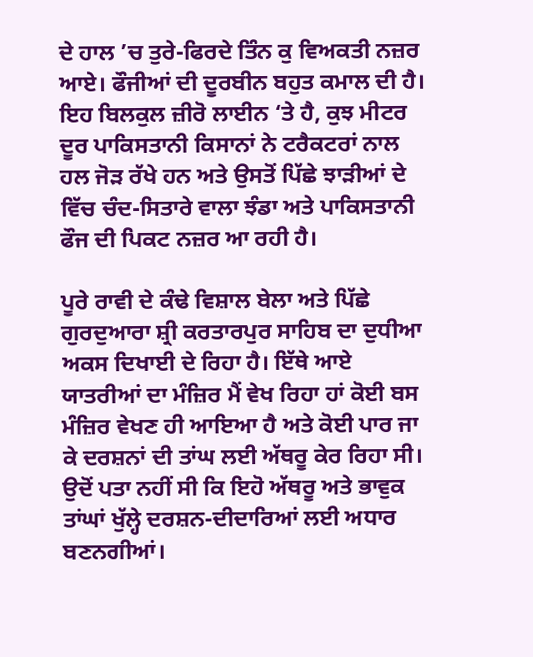ਦੇ ਹਾਲ ’ਚ ਤੁਰੇ-ਫਿਰਦੇ ਤਿੰਨ ਕੁ ਵਿਅਕਤੀ ਨਜ਼ਰ ਆਏ। ਫੌਜੀਆਂ ਦੀ ਦੂਰਬੀਨ ਬਹੁਤ ਕਮਾਲ ਦੀ ਹੈ। ਇਹ ਬਿਲਕੁਲ ਜ਼ੀਰੋ ਲਾਈਨ ‘ਤੇ ਹੈ, ਕੁਝ ਮੀਟਰ ਦੂਰ ਪਾਕਿਸਤਾਨੀ ਕਿਸਾਨਾਂ ਨੇ ਟਰੈਕਟਰਾਂ ਨਾਲ ਹਲ ਜੋੜ ਰੱਖੇ ਹਨ ਅਤੇ ਉਸਤੋਂ ਪਿੱਛੇ ਝਾੜੀਆਂ ਦੇ ਵਿੱਚ ਚੰਦ-ਸਿਤਾਰੇ ਵਾਲਾ ਝੰਡਾ ਅਤੇ ਪਾਕਿਸਤਾਨੀ ਫੌਜ ਦੀ ਪਿਕਟ ਨਜ਼ਰ ਆ ਰਹੀ ਹੈ।

ਪੂਰੇ ਰਾਵੀ ਦੇ ਕੰਢੇ ਵਿਸ਼ਾਲ ਬੇਲਾ ਅਤੇ ਪਿੱਛੇ ਗੁਰਦੁਆਰਾ ਸ਼੍ਰੀ ਕਰਤਾਰਪੁਰ ਸਾਹਿਬ ਦਾ ਦੁਧੀਆ ਅਕਸ ਦਿਖਾਈ ਦੇ ਰਿਹਾ ਹੈ। ਇੱਥੇ ਆਏ ਯਾਤਰੀਆਂ ਦਾ ਮੰਜ਼ਿਰ ਮੈਂ ਵੇਖ ਰਿਹਾ ਹਾਂ ਕੋਈ ਬਸ ਮੰਜ਼ਿਰ ਵੇਖਣ ਹੀ ਆਇਆ ਹੈ ਅਤੇ ਕੋਈ ਪਾਰ ਜਾ ਕੇ ਦਰਸ਼ਨਾਂ ਦੀ ਤਾਂਘ ਲਈ ਅੱਥਰੂ ਕੇਰ ਰਿਹਾ ਸੀ। ਉਦੋਂ ਪਤਾ ਨਹੀਂ ਸੀ ਕਿ ਇਹੋ ਅੱਥਰੂ ਅਤੇ ਭਾਵੁਕ ਤਾਂਘਾਂ ਖੁੱਲ੍ਹੇ ਦਰਸ਼ਨ-ਦੀਦਾਰਿਆਂ ਲਈ ਅਧਾਰ ਬਣਨਗੀਆਂ।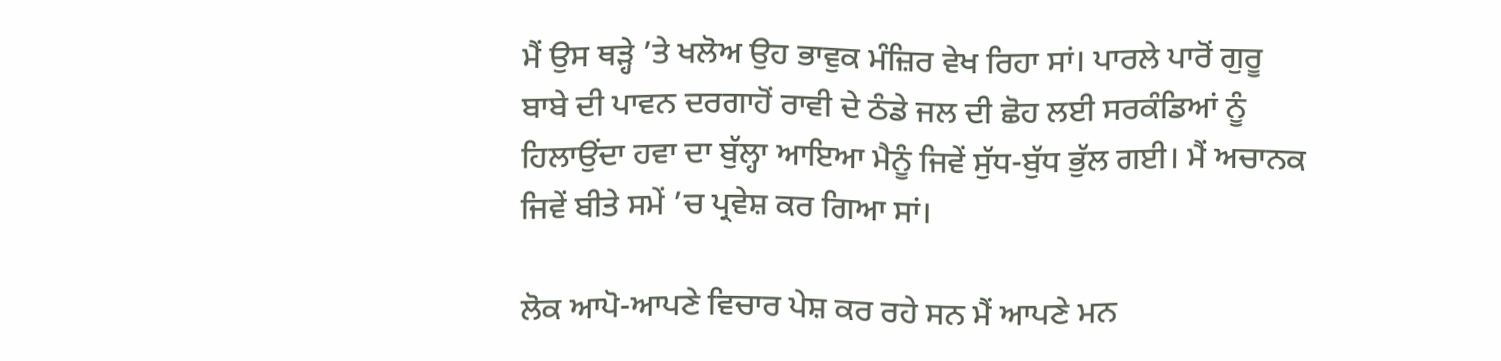ਮੈਂ ਉਸ ਥੜ੍ਹੇ ’ਤੇ ਖਲੋਅ ਉਹ ਭਾਵੁਕ ਮੰਜ਼ਿਰ ਵੇਖ ਰਿਹਾ ਸਾਂ। ਪਾਰਲੇ ਪਾਰੋਂ ਗੁਰੂ ਬਾਬੇ ਦੀ ਪਾਵਨ ਦਰਗਾਹੋਂ ਰਾਵੀ ਦੇ ਠੰਡੇ ਜਲ ਦੀ ਛੋਹ ਲਈ ਸਰਕੰਡਿਆਂ ਨੂੰ ਹਿਲਾਉਂਦਾ ਹਵਾ ਦਾ ਬੁੱਲ੍ਹਾ ਆਇਆ ਮੈਨੂੰ ਜਿਵੇਂ ਸੁੱਧ-ਬੁੱਧ ਭੁੱਲ ਗਈ। ਮੈਂ ਅਚਾਨਕ ਜਿਵੇਂ ਬੀਤੇ ਸਮੇਂ ’ਚ ਪ੍ਰਵੇਸ਼ ਕਰ ਗਿਆ ਸਾਂ।

ਲੋਕ ਆਪੋ-ਆਪਣੇ ਵਿਚਾਰ ਪੇਸ਼ ਕਰ ਰਹੇ ਸਨ ਮੈਂ ਆਪਣੇ ਮਨ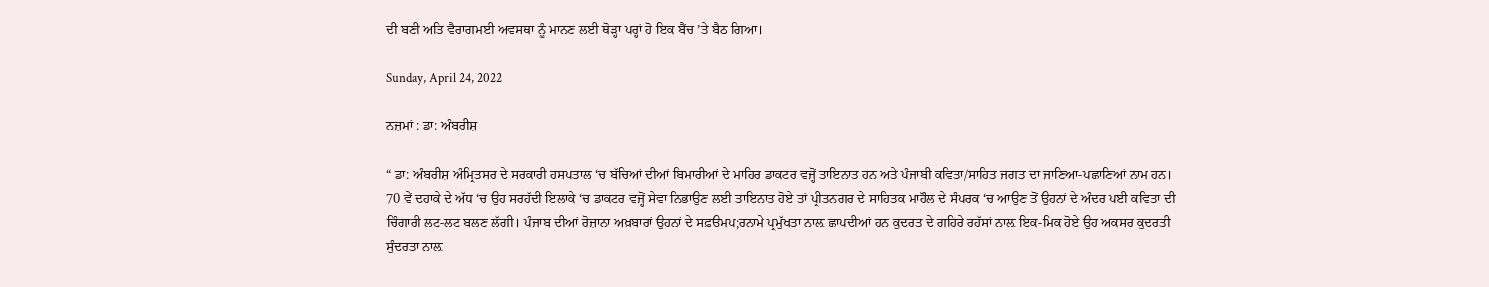ਦੀ ਬਣੀ ਅਤਿ ਵੈਰਾਗਮਈ ਅਵਸਥਾ ਨੂੰ ਮਾਨਣ ਲਈ ਥੋੜ੍ਹਾ ਪਰ੍ਹਾਂ ਹੋ ਇਕ ਬੈਂਚ ’ਤੇ ਬੈਠ ਗਿਆ।

Sunday, April 24, 2022

ਨਜ਼ਮਾਂ : ਡਾ: ਅੰਬਰੀਸ਼

“ ਡਾ: ਅੰਬਰੀਸ਼ ਅੰਮ੍ਰਿਤਸਰ ਦੇ ਸਰਕਾਰੀ ਹਸਪਤਾਲ ‘ਚ ਬੱਚਿਆਂ ਦੀਆਂ ਬਿਮਾਰੀਆਂ ਦੇ ਮਾਹਿਰ ਡਾਕਟਰ ਵਜ੍ਹੋਂ ਤਾਇਨਾਤ ਹਨ ਅਤੇ ਪੰਜਾਬੀ ਕਵਿਤਾ/ਸਾਹਿਤ ਜਗਤ ਦਾ ਜਾਣਿਆ-ਪਛਾਣਿਆਂ ਨਾਮ ਹਨ। 70 ਵੇਂ ਦਹਾਕੇ ਦੇ ਅੱਧ ‘ਚ ਉਹ ਸਰਹੱਦੀ ਇਲਾਕੇ ‘ਚ ਡਾਕਟਰ ਵਜ੍ਹੋਂ ਸੇਵਾ ਨਿਭਾਉਣ ਲਈ ਤਾਇਨਾਤ ਹੋਏ ਤਾਂ ਪ੍ਰੀਤਨਗਰ ਦੇ ਸਾਹਿਤਕ ਮਾਹੌਲ ਦੇ ਸੰਪਰਕ ‘ਚ ਆਉਣ ਤੋਂ ਉਹਨਾਂ ਦੇ ਅੰਦਰ ਪਈ ਕਵਿਤਾ ਦੀ ਚਿੰਗਾਰੀ ਲਟ-ਲਟ ਬਲਣ ਲੱਗੀ। ਪੰਜਾਬ ਦੀਆਂ ਰੋਜ਼ਾਨਾ ਅਖ਼ਬਾਰਾਂ ਉਹਨਾਂ ਦੇ ਸਫ਼ੳਮਪ;ਰਨਾਮੇ ਪ੍ਰਮੁੱਖਤਾ ਨਾਲ਼ ਛਾਪਦੀਆਂ ਹਨ ਕੁਦਰਤ ਦੇ ਗਹਿਰੇ ਰਹੱਸਾਂ ਨਾਲ਼ ਇਕ-ਮਿਕ ਹੋਏ ਉਹ ਅਕਸਰ ਕੁਦਰਤੀ ਸੁੰਦਰਤਾ ਨਾਲ਼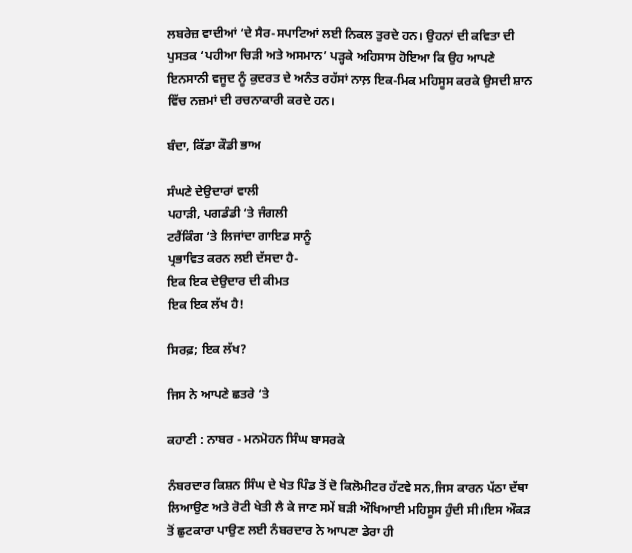ਲਬਰੇਜ਼ ਵਾਦੀਆਂ ‘ਦੇ ਸੈਰ-ਸਪਾਟਿਆਂ ਲਈ ਨਿਕਲ ਤੁਰਦੇ ਹਨ। ਉਹਨਾਂ ਦੀ ਕਵਿਤਾ ਦੀ ਪੁਸਤਕ ‘ਪਹੀਆ ਚਿੜੀ ਅਤੇ ਅਸਮਾਨ’ ਪੜ੍ਹਕੇ ਅਹਿਸਾਸ ਹੋਇਆ ਕਿ ਉਹ ਆਪਣੇ ਇਨਸਾਨੀ ਵਜੂਦ ਨੂੰ ਕੁਦਰਤ ਦੇ ਅਨੰਤ ਰਹੱਸਾਂ ਨਾਲ਼ ਇਕ-ਮਿਕ ਮਹਿਸੂਸ ਕਰਕੇ ਉਸਦੀ ਸ਼ਾਨ ਵਿੱਚ ਨਜ਼ਮਾਂ ਦੀ ਰਚਨਾਕਾਰੀ ਕਰਦੇ ਹਨ।

ਬੰਦਾ, ਕਿੱਡਾ ਕੌਡੀ ਭਾਅ

ਸੰਘਣੇ ਦੇਉਦਾਰਾਂ ਵਾਲੀ
ਪਹਾੜੀ, ਪਗਡੰਡੀ ‘ਤੇ ਜੰਗਲੀ
ਟਰੈਂਕਿੰਗ ‘ਤੇ ਲਿਜਾਂਦਾ ਗਾਇਡ ਸਾਨੂੰ
ਪ੍ਰਭਾਵਿਤ ਕਰਨ ਲਈ ਦੱਸਦਾ ਹੈ-
ਇਕ ਇਕ ਦੇਉਦਾਰ ਦੀ ਕੀਮਤ
ਇਕ ਇਕ ਲੱਖ ਹੈ!

ਸਿਰਫ਼; ਇਕ ਲੱਖ?

ਜਿਸ ਨੇ ਆਪਣੇ ਛਤਰੇ ‘ਤੇ

ਕਹਾਣੀ : ਨਾਬਰ - ਮਨਮੋਹਨ ਸਿੰਘ ਬਾਸਰਕੇ

ਨੰਬਰਦਾਰ ਕਿਸ਼ਨ ਸਿੰਘ ਦੇ ਖੇਤ ਪਿੰਡ ਤੋਂ ਦੋ ਕਿਲੋਮੀਟਰ ਹੱਟਵੇ ਸਨ,ਜਿਸ ਕਾਰਨ ਪੱਠਾ ਦੱਥਾ ਲਿਆਉਣ ਅਤੇ ਰੋਟੀ ਖੇਤੀ ਲੈ ਕੇ ਜਾਣ ਸਮੇਂ ਬੜੀ ਔਖਿਆਈ ਮਹਿਸੂਸ ਹੁੰਦੀ ਸੀ।ਇਸ ਔਕੜ ਤੋਂ ਛੁਟਕਾਰਾ ਪਾਉਣ ਲਈ ਨੰਬਰਦਾਰ ਨੇ ਆਪਣਾ ਡੇਰਾ ਹੀ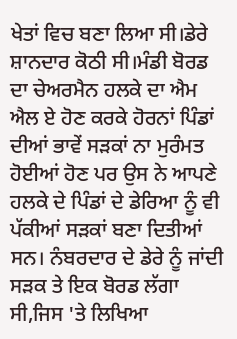ਖੇਤਾਂ ਵਿਚ ਬਣਾ ਲਿਆ ਸੀ।ਡੇਰੇ  ਸ਼ਾਨਦਾਰ ਕੋਠੀ ਸੀ।ਮੰਡੀ ਬੋਰਡ ਦਾ ਚੇਅਰਮੈਨ ਹਲਕੇ ਦਾ ਐਮ ਐਲ ਏ ਹੋਣ ਕਰਕੇ ਹੋਰਨਾਂ ਪਿੰਡਾਂ ਦੀਆਂ ਭਾਵੇਂ ਸੜਕਾਂ ਨਾ ਮੁਰੰਮਤ ਹੋਈਆਂ ਹੋਣ ਪਰ ਉਸ ਨੇ ਆਪਣੇ ਹਲਕੇ ਦੇ ਪਿੰਡਾਂ ਦੇ ਡੇਰਿਆ ਨੂੰ ਵੀ ਪੱਕੀਆਂ ਸੜਕਾਂ ਬਣਾ ਦਿਤੀਆਂ ਸਨ। ਨੰਬਰਦਾਰ ਦੇ ਡੇਰੇ ਨੂੰ ਜਾਂਦੀ ਸੜਕ ਤੇ ਇਕ ਬੋਰਡ ਲੱਗਾ ਸੀ,ਜਿਸ 'ਤੇ ਲਿਖਿਆ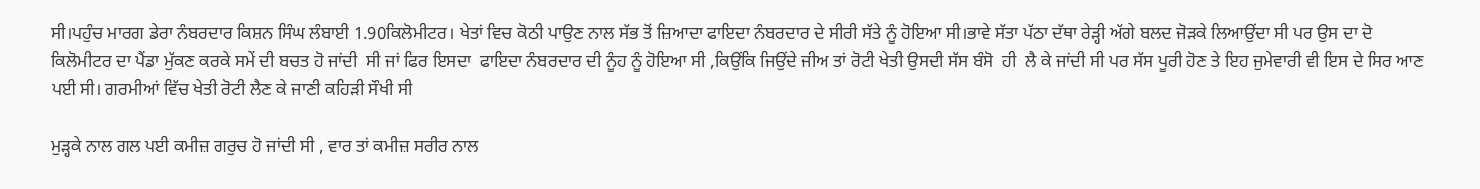ਸੀ।ਪਹੁੰਚ ਮਾਰਗ ਡੇਰਾ ਨੰਬਰਦਾਰ ਕਿਸ਼ਨ ਸਿੰਘ ਲੰਬਾਈ 1.90ਕਿਲੋਮੀਟਰ। ਖੇਤਾਂ ਵਿਚ ਕੋਠੀ ਪਾਉਣ ਨਾਲ ਸੱਭ ਤੋਂ ਜ਼ਿਆਦਾ ਫਾਇਦਾ ਨੰਬਰਦਾਰ ਦੇ ਸੀਰੀ ਸੱਤੇ ਨੂੰ ਹੋਇਆ ਸੀ।ਭਾਵੇ ਸੱਤਾ ਪੱਠਾ ਦੱਥਾ ਰੇੜ੍ਹੀ ਅੱਗੇ ਬਲਦ ਜੋੜਕੇ ਲਿਆਉਂਦਾ ਸੀ ਪਰ ਉਸ ਦਾ ਦੋ ਕਿਲੋਮੀਟਰ ਦਾ ਪੈਂਡਾ ਮੁੱਕਣ ਕਰਕੇ ਸਮੇਂ ਦੀ ਬਚਤ ਹੋ ਜਾਂਦੀ  ਸੀ ਜਾਂ ਫਿਰ ਇਸਦਾ  ਫਾਇਦਾ ਨੰਬਰਦਾਰ ਦੀ ਨੂੰਹ ਨੂੰ ਹੋਇਆ ਸੀ ,ਕਿਉਂਕਿ ਜਿਉਂਦੇ ਜੀਅ ਤਾਂ ਰੋਟੀ ਖੇਤੀ ਉਸਦੀ ਸੱਸ ਬੰਸੋ  ਹੀ  ਲੈ ਕੇ ਜਾਂਦੀ ਸੀ ਪਰ ਸੱਸ ਪੂਰੀ ਹੋਣ ਤੇ ਇਹ ਜੁਮੇਵਾਰੀ ਵੀ ਇਸ ਦੇ ਸਿਰ ਆਣ ਪਈ ਸੀ। ਗਰਮੀਆਂ ਵਿੱਚ ਖੇਤੀ ਰੋਟੀ ਲੈਣ ਕੇ ਜਾਣੀ ਕਹਿੜੀ ਸੌਖੀ ਸੀ

ਮੁੜ੍ਹਕੇ ਨਾਲ ਗਲ ਪਈ ਕਮੀਜ਼ ਗਰੁਚ ਹੋ ਜਾਂਦੀ ਸੀ , ਵਾਰ ਤਾਂ ਕਮੀਜ਼ ਸਰੀਰ ਨਾਲ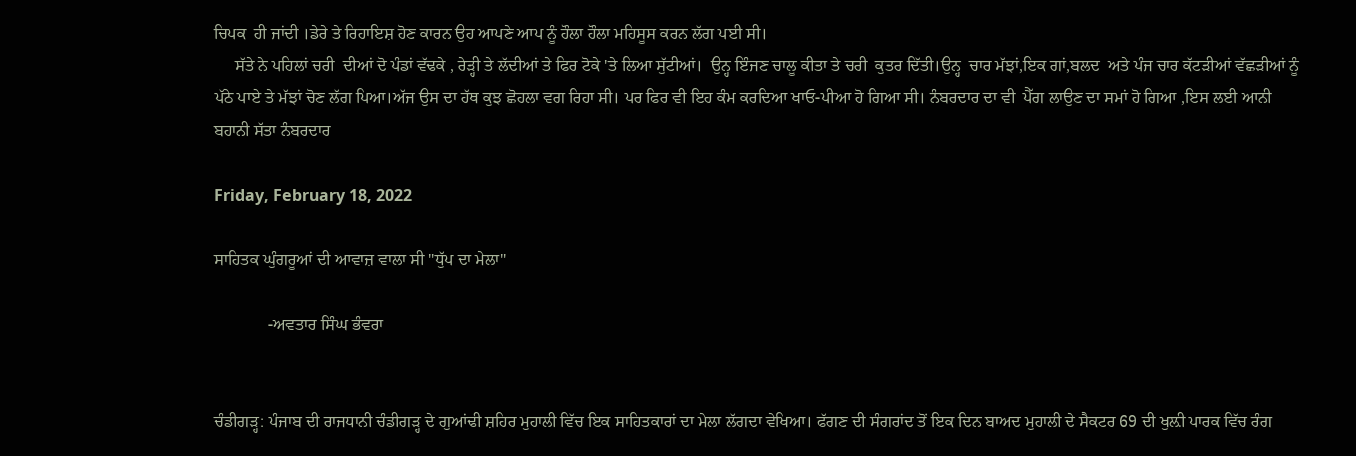ਚਿਪਕ  ਹੀ ਜਾਂਦੀ ।ਡੇਰੇ ਤੇ ਰਿਹਾਇਸ਼ ਹੋਣ ਕਾਰਨ ਉਹ ਆਪਣੇ ਆਪ ਨੂੰ ਹੌਲਾ ਹੌਲਾ ਮਹਿਸੂਸ ਕਰਨ ਲੱਗ ਪਈ ਸੀ।
     ਸੱਤੇ ਨੇ ਪਹਿਲਾਂ ਚਰੀ  ਦੀਆਂ ਦੋ ਪੰਡਾਂ ਵੱਢਕੇ , ਰੇੜ੍ਹੀ ਤੇ ਲੱਦੀਆਂ ਤੇ ਫਿਰ ਟੋਕੇ 'ਤੇ ਲਿਆ ਸੁੱਟੀਆਂ।  ਉਨ੍ਹ ਇੰਜਣ ਚਾਲੂ ਕੀਤਾ ਤੇ ਚਰੀ  ਕੁਤਰ ਦਿੱਤੀ।ਉਨ੍ਹ  ਚਾਰ ਮੱਝਾਂ,ਇਕ ਗਾਂ,ਬਲਦ  ਅਤੇ ਪੰਜ ਚਾਰ ਕੱਟੜੀਆਂ ਵੱਛੜੀਆਂ ਨੂੰ  ਪੱਠੇ ਪਾਏ ਤੇ ਮੱਝਾਂ ਚੋਣ ਲੱਗ ਪਿਆ।ਅੱਜ ਉਸ ਦਾ ਹੱਥ ਕੁਝ ਛੋਹਲਾ ਵਗ ਰਿਹਾ ਸੀ। ਪਰ ਫਿਰ ਵੀ ਇਹ ਕੰਮ ਕਰਦਿਆ ਖਾਓ-ਪੀਆ ਹੋ ਗਿਆ ਸੀ। ਨੰਬਰਦਾਰ ਦਾ ਵੀ  ਪੈੱਗ ਲਾਉਣ ਦਾ ਸਮਾਂ ਹੋ ਗਿਆ ,ਇਸ ਲਈ ਆਨੀ ਬਹਾਨੀ ਸੱਤਾ ਨੰਬਰਦਾਰ

Friday, February 18, 2022

ਸਾਹਿਤਕ ਘੁੰਗਰੂਆਂ ਦੀ ਆਵਾਜ਼ ਵਾਲਾ ਸੀ "ਧੁੱਪ ਦਾ ਮੇਲਾ"

             -ਅਵਤਾਰ ਸਿੰਘ ਭੰਵਰਾ


ਚੰਡੀਗੜ੍ਹ: ਪੰਜਾਬ ਦੀ ਰਾਜਧਾਨੀ ਚੰਡੀਗੜ੍ਹ ਦੇ ਗੁਆਂਢੀ ਸ਼ਹਿਰ ਮੁਹਾਲੀ ਵਿੱਚ ਇਕ ਸਾਹਿਤਕਾਰਾਂ ਦਾ ਮੇਲਾ ਲੱਗਦਾ ਵੇਖਿਆ। ਫੱਗਣ ਦੀ ਸੰਗਰਾਂਦ ਤੋਂ ਇਕ ਦਿਨ ਬਾਅਦ ਮੁਹਾਲੀ ਦੇ ਸੈਕਟਰ 69 ਦੀ ਖੁਲ਼ੀ ਪਾਰਕ ਵਿੱਚ ਰੰਗ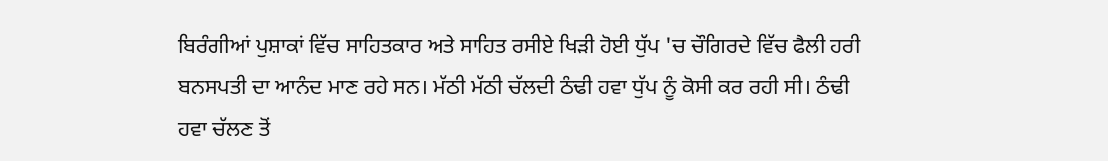ਬਿਰੰਗੀਆਂ ਪੁਸ਼ਾਕਾਂ ਵਿੱਚ ਸਾਹਿਤਕਾਰ ਅਤੇ ਸਾਹਿਤ ਰਸੀਏ ਖਿੜੀ ਹੋਈ ਧੁੱਪ 'ਚ ਚੌਗਿਰਦੇ ਵਿੱਚ ਫੈਲੀ ਹਰੀ ਬਨਸਪਤੀ ਦਾ ਆਨੰਦ ਮਾਣ ਰਹੇ ਸਨ। ਮੱਠੀ ਮੱਠੀ ਚੱਲਦੀ ਠੰਢੀ ਹਵਾ ਧੁੱਪ ਨੂੰ ਕੋਸੀ ਕਰ ਰਹੀ ਸੀ। ਠੰਢੀ ਹਵਾ ਚੱਲਣ ਤੋਂ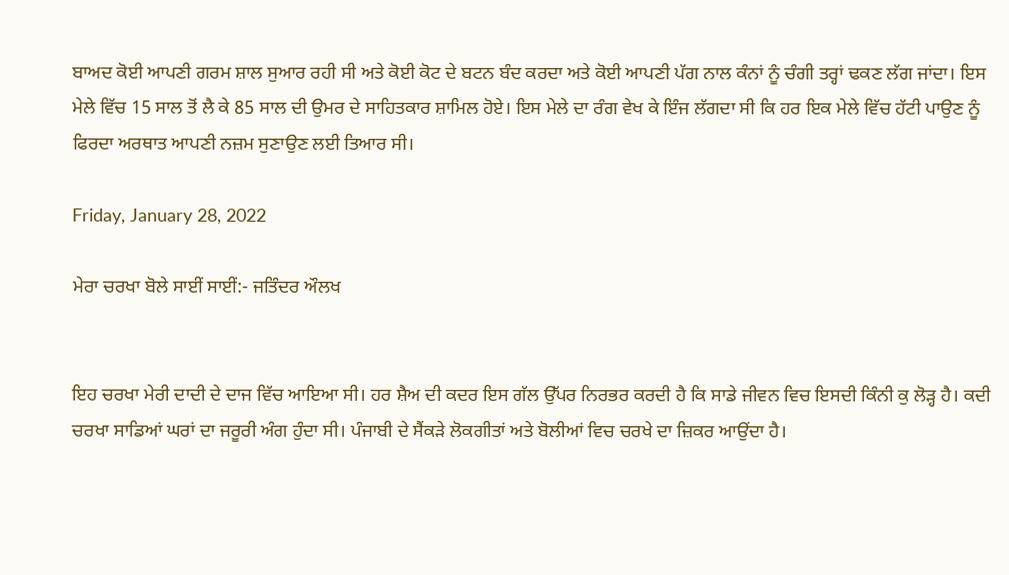ਬਾਅਦ ਕੋਈ ਆਪਣੀ ਗਰਮ ਸ਼ਾਲ ਸੁਆਰ ਰਹੀ ਸੀ ਅਤੇ ਕੋਈ ਕੋਟ ਦੇ ਬਟਨ ਬੰਦ ਕਰਦਾ ਅਤੇ ਕੋਈ ਆਪਣੀ ਪੱਗ ਨਾਲ ਕੰਨਾਂ ਨੂੰ ਚੰਗੀ ਤਰ੍ਹਾਂ ਢਕਣ ਲੱਗ ਜਾਂਦਾ। ਇਸ ਮੇਲੇ ਵਿੱਚ 15 ਸਾਲ ਤੋਂ ਲੈ ਕੇ 85 ਸਾਲ ਦੀ ਉਮਰ ਦੇ ਸਾਹਿਤਕਾਰ ਸ਼ਾਮਿਲ ਹੋਏ। ਇਸ ਮੇਲੇ ਦਾ ਰੰਗ ਵੇਖ ਕੇ ਇੰਜ ਲੱਗਦਾ ਸੀ ਕਿ ਹਰ ਇਕ ਮੇਲੇ ਵਿੱਚ ਹੱਟੀ ਪਾਉਣ ਨੂੰ ਫਿਰਦਾ ਅਰਥਾਤ ਆਪਣੀ ਨਜ਼ਮ ਸੁਣਾਉਣ ਲਈ ਤਿਆਰ ਸੀ।

Friday, January 28, 2022

ਮੇਰਾ ਚਰਖਾ ਬੋਲੇ ਸਾਈਂ ਸਾਈਂ:- ਜਤਿੰਦਰ ਔਲਖ


ਇਹ ਚਰਖਾ ਮੇਰੀ ਦਾਦੀ ਦੇ ਦਾਜ ਵਿੱਚ ਆਇਆ ਸੀ। ਹਰ ਸ਼ੈਅ ਦੀ ਕਦਰ ਇਸ ਗੱਲ ਉੱਪਰ ਨਿਰਭਰ ਕਰਦੀ ਹੈ ਕਿ ਸਾਡੇ ਜੀਵਨ ਵਿਚ ਇਸਦੀ ਕਿੰਨੀ ਕੁ ਲੋੜ੍ਹ ਹੈ। ਕਦੀ ਚਰਖਾ ਸਾਡਿਆਂ ਘਰਾਂ ਦਾ ਜਰੂਰੀ ਅੰਗ ਹੁੰਦਾ ਸੀ। ਪੰਜਾਬੀ ਦੇ ਸੈਂਕੜੇ ਲੋਕਗੀਤਾਂ ਅਤੇ ਬੋਲੀਆਂ ਵਿਚ ਚਰਖੇ ਦਾ ਜ਼ਿਕਰ ਆਉਂਦਾ ਹੈ।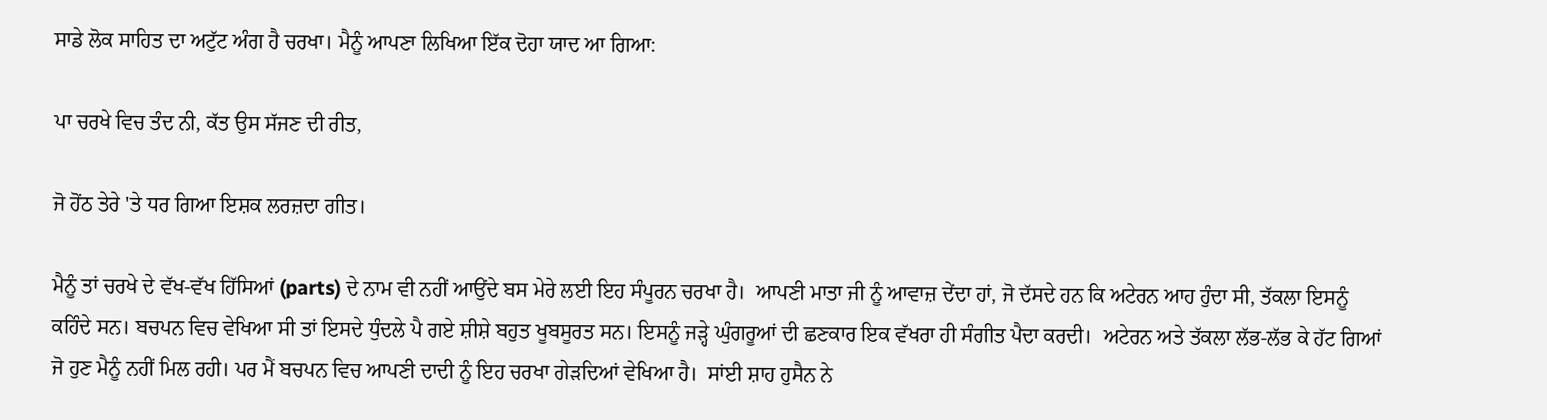ਸਾਡੇ ਲੋਕ ਸਾਹਿਤ ਦਾ ਅਟੁੱਟ ਅੰਗ ਹੈ ਚਰਖਾ। ਮੈਨੂੰ ਆਪਣਾ ਲਿਖਿਆ ਇੱਕ ਦੋਹਾ ਯਾਦ ਆ ਗਿਆ:

ਪਾ ਚਰਖੇ ਵਿਚ ਤੰਦ ਨੀ, ਕੱਤ ਉਸ ਸੱਜਣ ਦੀ ਰੀਤ,

ਜੋ ਹੋਂਠ ਤੇਰੇ 'ਤੇ ਧਰ ਗਿਆ ਇਸ਼ਕ ਲਰਜ਼ਦਾ ਗੀਤ।

ਮੈਨੂੰ ਤਾਂ ਚਰਖੇ ਦੇ ਵੱਖ-ਵੱਖ ਹਿੱਸਿਆਂ (parts) ਦੇ ਨਾਮ ਵੀ ਨਹੀਂ ਆਉਂਦੇ ਬਸ ਮੇਰੇ ਲਈ ਇਹ ਸੰਪੂਰਨ ਚਰਖਾ ਹੈ।  ਆਪਣੀ ਮਾਤਾ ਜੀ ਨੂੰ ਆਵਾਜ਼ ਦੇਂਦਾ ਹਾਂ, ਜੋ ਦੱਸਦੇ ਹਨ ਕਿ ਅਟੇਰਨ ਆਹ ਹੁੰਦਾ ਸੀ, ਤੱਕਲਾ ਇਸਨੂੰ ਕਹਿੰਦੇ ਸਨ। ਬਚਪਨ ਵਿਚ ਵੇਖਿਆ ਸੀ ਤਾਂ ਇਸਦੇ ਧੁੰਦਲੇ ਪੈ ਗਏ ਸ਼ੀਸ਼ੇ ਬਹੁਤ ਖੂਬਸੂਰਤ ਸਨ। ਇਸਨੂੰ ਜੜ੍ਹੇ ਘੁੰਗਰੂਆਂ ਦੀ ਛਣਕਾਰ ਇਕ ਵੱਖਰਾ ਹੀ ਸੰਗੀਤ ਪੈਦਾ ਕਰਦੀ।  ਅਟੇਰਨ ਅਤੇ ਤੱਕਲਾ ਲੱਭ-ਲੱਭ ਕੇ ਹੱਟ ਗਿਆਂ ਜੋ ਹੁਣ ਮੈਨੂੰ ਨਹੀਂ ਮਿਲ ਰਹੀ। ਪਰ ਮੈਂ ਬਚਪਨ ਵਿਚ ਆਪਣੀ ਦਾਦੀ ਨੂੰ ਇਹ ਚਰਖਾ ਗੇੜਦਿਆਂ ਵੇਖਿਆ ਹੈ।  ਸਾਂਈ ਸ਼ਾਹ ਹੁਸੈਨ ਨੇ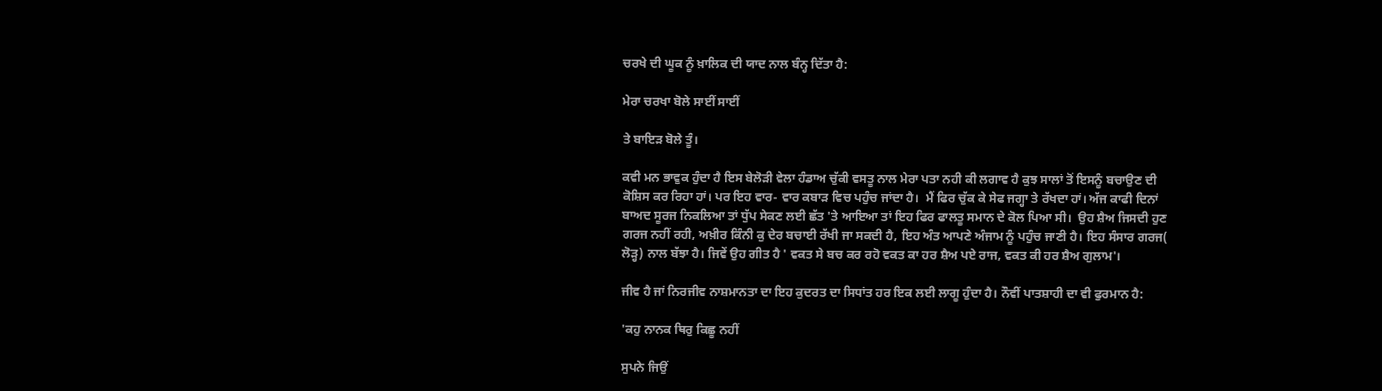ਚਰਖੇ ਦੀ ਘੂਕ ਨੂੰ ਖ਼ਾਲਿਕ ਦੀ ਯਾਦ ਨਾਲ ਬੰਨ੍ਹ ਦਿੱਤਾ ਹੈ:

ਮੇਰਾ ਚਰਖਾ ਬੋਲੇ ਸਾਈਂ ਸਾਈਂ

ਤੇ ਬਾਇੜ ਬੋਲੇ ਤੂੰ।

ਕਵੀ ਮਨ ਭਾਵੁਕ ਹੁੰਦਾ ਹੈ ਇਸ ਬੇਲੋੜੀ ਵੇਲਾ ਹੰਡਾਅ ਚੁੱਕੀ ਵਸਤੂ ਨਾਲ ਮੇਰਾ ਪਤਾ ਨਹੀ ਕੀ ਲਗਾਵ ਹੈ ਕੁਝ ਸਾਲਾਂ ਤੋਂ ਇਸਨੂੰ ਬਚਾਉਣ ਦੀ ਕੋਸ਼ਿਸ ਕਰ ਰਿਹਾ ਹਾਂ। ਪਰ ਇਹ ਵਾਰ- ਵਾਰ ਕਬਾੜ ਵਿਚ ਪਹੁੰਚ ਜਾਂਦਾ ਹੈ।  ਮੈਂ ਫਿਰ ਚੁੱਕ ਕੇ ਸੇਫ ਜਗ੍ਹਾ ਤੇ ਰੱਖਦਾ ਹਾਂ। ਅੱਜ ਕਾਫੀ ਦਿਨਾਂ ਬਾਅਦ ਸੂਰਜ ਨਿਕਲਿਆ ਤਾਂ ਧੁੱਪ ਸੇਕਣ ਲਈ ਛੱਤ 'ਤੇ ਆਇਆ ਤਾਂ ਇਹ ਫਿਰ ਫਾਲਤੂ ਸਮਾਨ ਦੇ ਕੋਲ ਪਿਆ ਸੀ।  ਉਹ ਸ਼ੈਅ ਜਿਸਦੀ ਹੁਣ ਗਰਜ ਨਹੀਂ ਰਹੀ, ਅਖ਼ੀਰ ਕਿੰਨੀ ਕੁ ਦੇਰ ਬਚਾਈ ਰੱਖੀ ਜਾ ਸਕਦੀ ਹੈ, ਇਹ ਅੰਤ ਆਪਣੇ ਅੰਜਾਮ ਨੂੰ ਪਹੁੰਚ ਜਾਣੀ ਹੈ। ਇਹ ਸੰਸਾਰ ਗਰਜ( ਲੋੜ੍ਹ) ਨਾਲ ਬੱਝਾ ਹੈ। ਜਿਵੇਂ ਉਹ ਗੀਤ ਹੈ ' ਵਕਤ ਸੇ ਬਚ ਕਰ ਰਹੋ ਵਕਤ ਕਾ ਹਰ ਸ਼ੈਅ ਪਏ ਰਾਜ, ਵਕਤ ਕੀ ਹਰ ਸ਼ੈਅ ਗੁਲਾਮ'।

ਜੀਵ ਹੈ ਜਾਂ ਨਿਰਜੀਵ ਨਾਸ਼ਮਾਨਤਾ ਦਾ ਇਹ ਕੁਦਰਤ ਦਾ ਸਿਧਾਂਤ ਹਰ ਇਕ ਲਈ ਲਾਗੂ ਹੁੰਦਾ ਹੈ। ਨੌਵੀਂ ਪਾਤਸ਼ਾਹੀ ਦਾ ਵੀ ਫੁਰਮਾਨ ਹੈ:

'ਕਹੁ ਨਾਨਕ ਥਿਰੁ ਕਿਛੂ ਨਹੀਂ

ਸੁਪਨੇ ਜਿਉਂ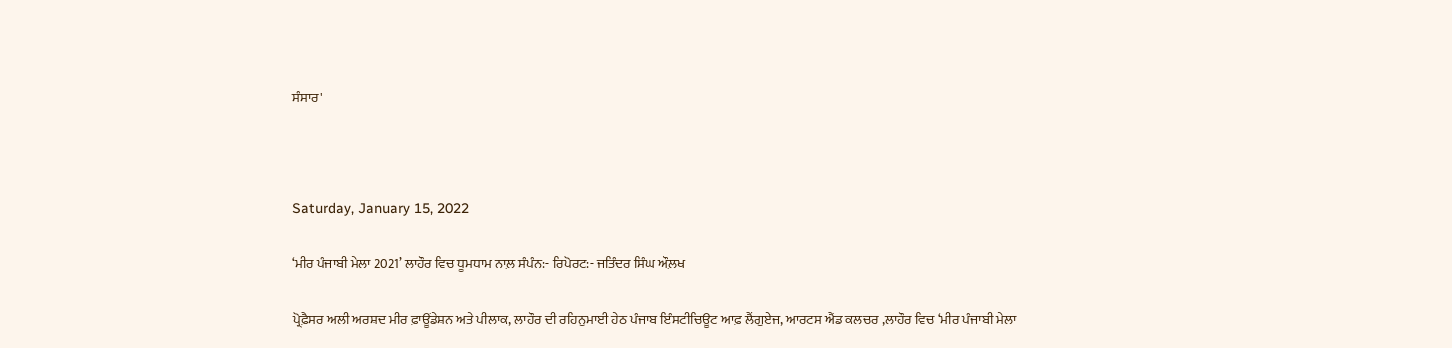ਸੰਸਾਰ'



Saturday, January 15, 2022

‘ਮੀਰ ਪੰਜਾਬੀ ਮੇਲਾ 2021’ ਲਾਹੌਰ ਵਿਚ ਧੂਮਧਾਮ ਨਾਲ਼ ਸੰਪੰਨ:- ਰਿਪੋਰਟ:- ਜਤਿੰਦਰ ਸਿੰਘ ਔਲ਼ਖ

ਪ੍ਰੋਫ਼ੈਸਰ ਅਲੀ ਅਰਸ਼ਦ ਮੀਰ ਫ਼ਾਊਂਡੇਸ਼ਨ ਅਤੇ ਪੀਲਾਕ, ਲਾਹੌਰ ਦੀ ਰਹਿਨੁਮਾਈ ਹੇਠ ਪੰਜਾਬ ਇੰਸਟੀਚਿਊਟ ਆਫ਼ ਲੈਂਗੁਏਜ, ਆਰਟਸ ਐਂਡ ਕਲਚਰ ,ਲਾਹੌਰ ਵਿਚ ‘ਮੀਰ ਪੰਜਾਬੀ ਮੇਲਾ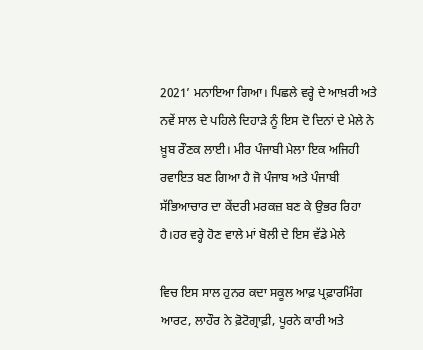2021’ ਮਨਾਇਆ ਗਿਆ। ਪਿਛਲੇ ਵਰ੍ਹੇ ਦੇ ਆਖ਼ਰੀ ਅਤੇ ਨਵੇਂ ਸਾਲ ਦੇ ਪਹਿਲੇ ਦਿਹਾੜੇ ਨੂੰ ਇਸ ਦੋ ਦਿਨਾਂ ਦੇ ਮੇਲੇ ਨੇ ਖ਼ੂਬ ਰੌਣਕ ਲਾਈ। ਮੀਰ ਪੰਜਾਬੀ ਮੇਲਾ ਇਕ ਅਜਿਹੀ ਰਵਾਇਤ ਬਣ ਗਿਆ ਹੈ ਜੋ ਪੰਜਾਬ ਅਤੇ ਪੰਜਾਬੀ ਸੱਭਿਆਚਾਰ ਦਾ ਕੇਂਦਰੀ ਮਰਕਜ਼ ਬਣ ਕੇ ਉਭਰ ਰਿਹਾ ਹੈ।ਹਰ ਵਰ੍ਹੇ ਹੋਣ ਵਾਲੇ ਮਾਂ ਬੋਲੀ ਦੇ ਇਸ ਵੱਡੇ ਮੇਲੇ

ਵਿਚ ਇਸ ਸਾਲ ਹੁਨਰ ਕਦਾ ਸਕੂਲ ਆਫ਼ ਪ੍ਰਫ਼ਾਰਮਿੰਗ ਆਰਟ, ਲਾਹੌਰ ਨੇ ਫ਼ੋਟੋਗ੍ਰਾਫ਼ੀ, ਪੂਰਨੇ ਕਾਰੀ ਅਤੇ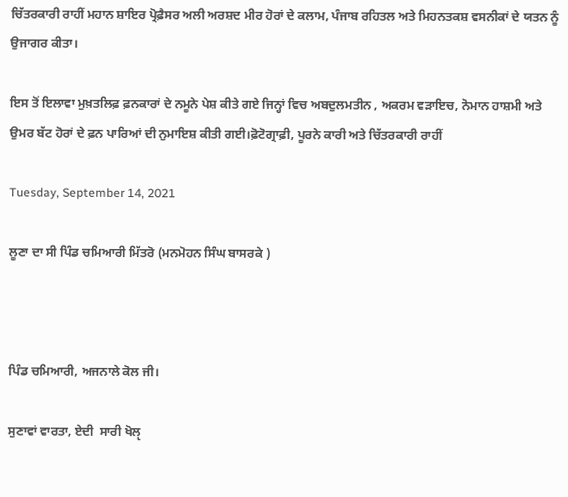ਚਿੱਤਰਕਾਰੀ ਰਾਹੀਂ ਮਹਾਨ ਸ਼ਾਇਰ ਪ੍ਰੋਫ਼ੈਸਰ ਅਲੀ ਅਰਸ਼ਦ ਮੀਰ ਹੋਰਾਂ ਦੇ ਕਲਾਮ, ਪੰਜਾਬ ਰਹਿਤਲ ਅਤੇ ਮਿਹਨਤਕਸ਼ ਵਸਨੀਕਾਂ ਦੇ ਯਤਨ ਨੂੰ ਉਜਾਗਰ ਕੀਤਾ।

ਇਸ ਤੋਂ ਇਲਾਵਾ ਮੁਖ਼ਤਲਿਫ਼ ਫ਼ਨਕਾਰਾਂ ਦੇ ਨਮੂਨੇ ਪੇਸ਼ ਕੀਤੇ ਗਏ ਜਿਨ੍ਹਾਂ ਵਿਚ ਅਬਦੁਲਮਤੀਨ , ਅਕਰਮ ਵੜਾਇਚ, ਨੋਮਾਨ ਹਾਸ਼ਮੀ ਅਤੇ ਉਮਰ ਬੱਟ ਹੋਰਾਂ ਦੇ ਫ਼ਨ ਪਾਰਿਆਂ ਦੀ ਨੁਮਾਇਸ਼ ਕੀਤੀ ਗਈ।ਫ਼ੋਟੋਗ੍ਰਾਫ਼ੀ, ਪੂਰਨੇ ਕਾਰੀ ਅਤੇ ਚਿੱਤਰਕਾਰੀ ਰਾਹੀਂ

Tuesday, September 14, 2021

ਲੂਣਾ ਦਾ ਸੀ ਪਿੰਡ ਚਮਿਆਰੀ ਮਿੱਤਰੋ (ਮਨਮੋਹਨ ਸਿੰਘ ਬਾਸਰਕੇ )



ਪਿੰਡ ਚਮਿਆਰੀ, ਅਜਨਾਲੇ ਕੋਲ ਜੀ।

ਸੁਣਾਵਾਂ ਵਾਰਤਾ, ਏਦੀ  ਸਾਰੀ ਖੋਲੵ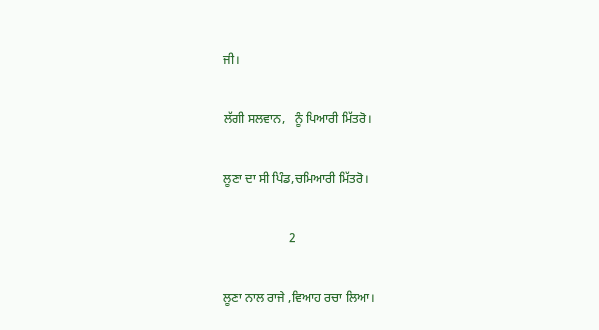ਜੀ।

ਲੱਗੀ ਸਲਵਾਨ,   ਨੂੰ ਪਿਆਰੀ ਮਿੱਤਰੋ।

ਲੂਣਾ ਦਾ ਸੀ ਪਿੰਡ,ਚਮਿਆਰੀ ਮਿੱਤਰੋ।

                     2

ਲੂਣਾ ਨਾਲ ਰਾਜੇ ,ਵਿਆਹ ਰਚਾ ਲਿਆ।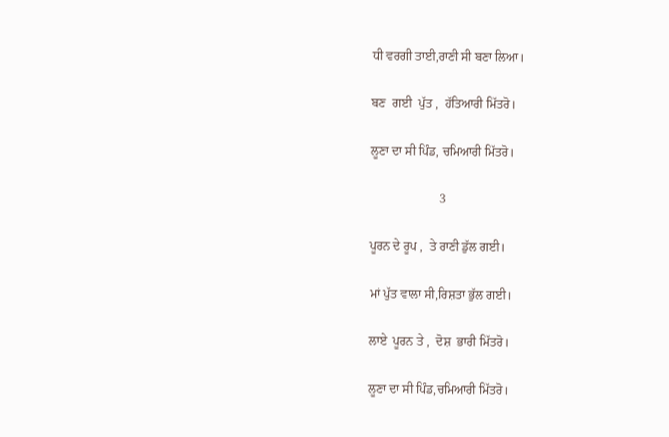ਧੀ ਵਰਗੀ ਤਾਈ,ਰਾਣੀ ਸੀ ਬਣਾ ਲਿਆ।

ਬਣ  ਗਈ  ਪੁੱਤ ,  ਹੱਤਿਆਰੀ ਮਿੱਤਰੋ।

ਲੂਣਾ ਦਾ ਸੀ ਪਿੰਡ, ਚਮਿਆਰੀ ਮਿੱਤਰੋ।

                      3

ਪੂਰਨ ਦੇ ਰੂਪ ,  ਤੇ ਰਾਣੀ ਡੁੱਲ ਗਈ।

ਮਾਂ ਪੁੱਤ ਵਾਲਾ ਸੀ,ਰਿਸ਼ਤਾ ਭੁੱਲ ਗਈ।

ਲਾਏ  ਪੂਰਨ ਤੇ ,  ਦੋਸ਼  ਭਾਰੀ ਮਿੱਤਰੋ।

ਲੂਣਾ ਦਾ ਸੀ ਪਿੰਡ,ਚਮਿਆਰੀ ਮਿੱਤਰੋ।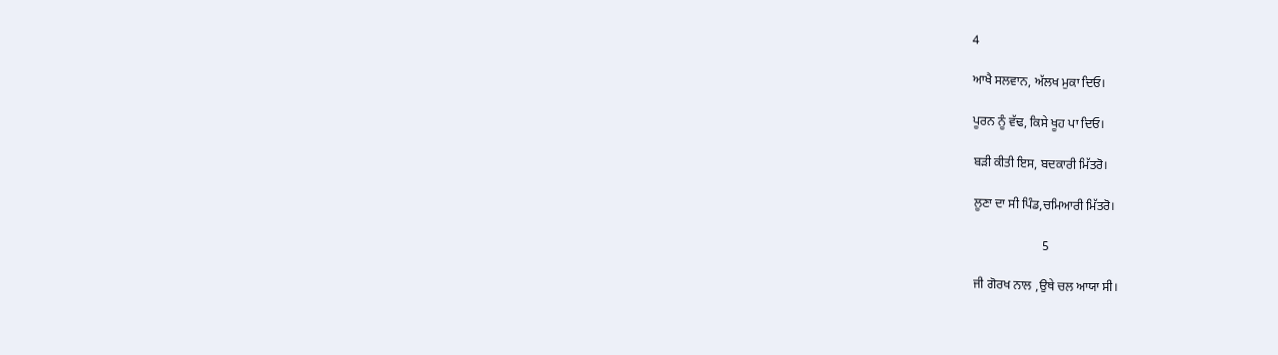4

ਆਖੈ ਸਲਵਾਨ, ਅੱਲਖ ਮੁਕਾ ਦਿਓ।

ਪੂਰਨ ਨੂੰ ਵੱਢ, ਕਿਸੇ ਖੂਹ ਪਾ ਦਿਓ।

ਬੜੀ ਕੀਤੀ ਇਸ, ਬਦਕਾਰੀ ਮਿੱਤਰੋ।

ਲੂਣਾ ਦਾ ਸੀ ਪਿੰਡ,ਚਮਿਆਰੀ ਮਿੱਤਰੋ।

                      5

ਜੀ ਗੋਰਖ ਨਾਲ ,ਉਥੇ ਚਲ ਆਯਾ ਸੀ।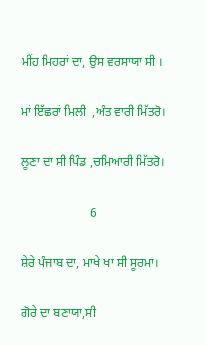ਮੀਂਹ ਮਿਹਰਾਂ ਦਾ, ਉਸ ਵਰਸਾਯਾ ਸੀ ।

ਮਾਂ ਇੱਛਰਾਂ ਮਿਲੀ  ,ਅੰਤ ਵਾਰੀ ਮਿੱਤਰੋ।

ਲੂਣਾ ਦਾ ਸੀ ਪਿੰਡ ,ਚਮਿਆਰੀ ਮਿੱਤਰੋ।

                      6

ਸ਼ੇਰੇ ਪੰਜਾਬ ਦਾ, ਮਾਖੇ ਖਾ ਸੀ ਸੂਰਮਾ।

ਗੋਰੇ ਦਾ ਬਣਾਯਾ,ਸੀ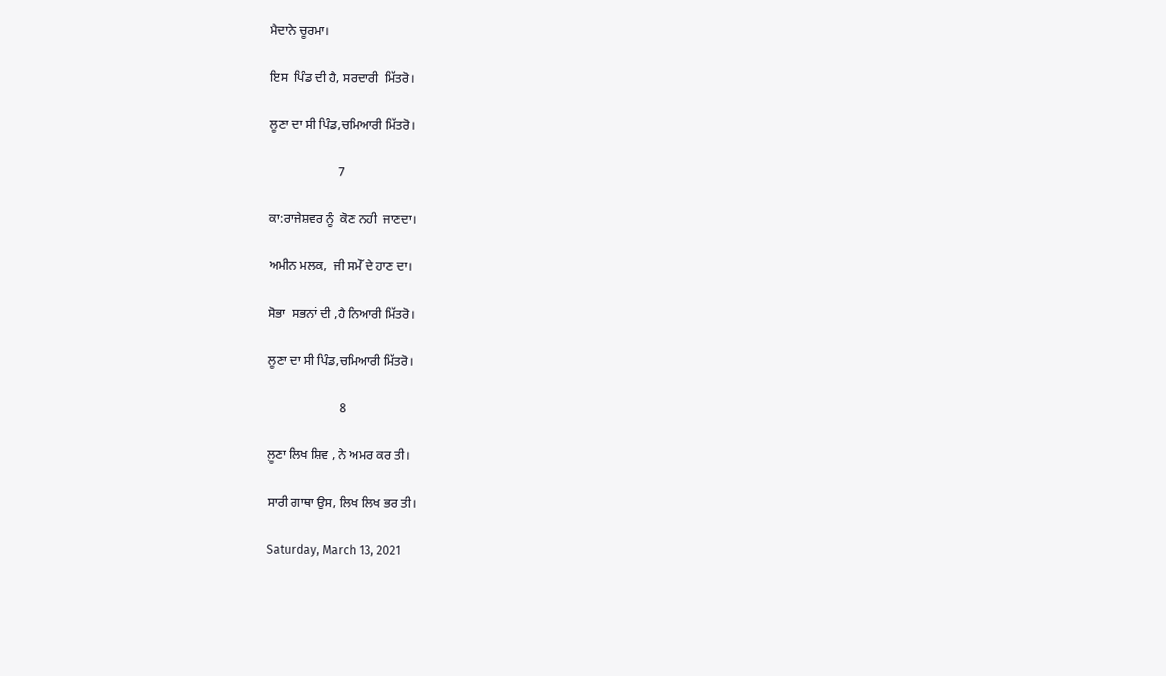ਮੈਦਾਨੇ ਚੂਰਮਾ।

ਇਸ  ਪਿੰਡ ਦੀ ਹੈ, ਸਰਦਾਰੀ  ਮਿੱਤਰੋ।

ਲੂਣਾ ਦਾ ਸੀ ਪਿੰਡ,ਚਮਿਆਰੀ ਮਿੱਤਰੋ।

                      7

ਕਾ:ਰਾਜੇਸ਼ਵਰ ਨੂੰ  ਕੋਣ ਨਹੀ  ਜਾਣਦਾ।

ਅਮੀਨ ਮਲਕ,  ਜੀ ਸਮੇੱ ਦੇ ਹਾਣ ਦਾ।

ਸੋਭਾ  ਸਭਨਾਂ ਦੀ ,ਹੈ ਨਿਆਰੀ ਮਿੱਤਰੋ।

ਲੂਣਾ ਦਾ ਸੀ ਪਿੰਡ,ਚਮਿਆਰੀ ਮਿੱਤਰੋ।

                       8

ਲ਼ੂਣਾ ਲਿਖ ਸ਼ਿਵ , ਨੇ ਅਮਰ ਕਰ ਤੀ।

ਸਾਰੀ ਗਾਥਾ ਉਸ, ਲਿਖ ਲਿਖ ਭਰ ਤੀ।

Saturday, March 13, 2021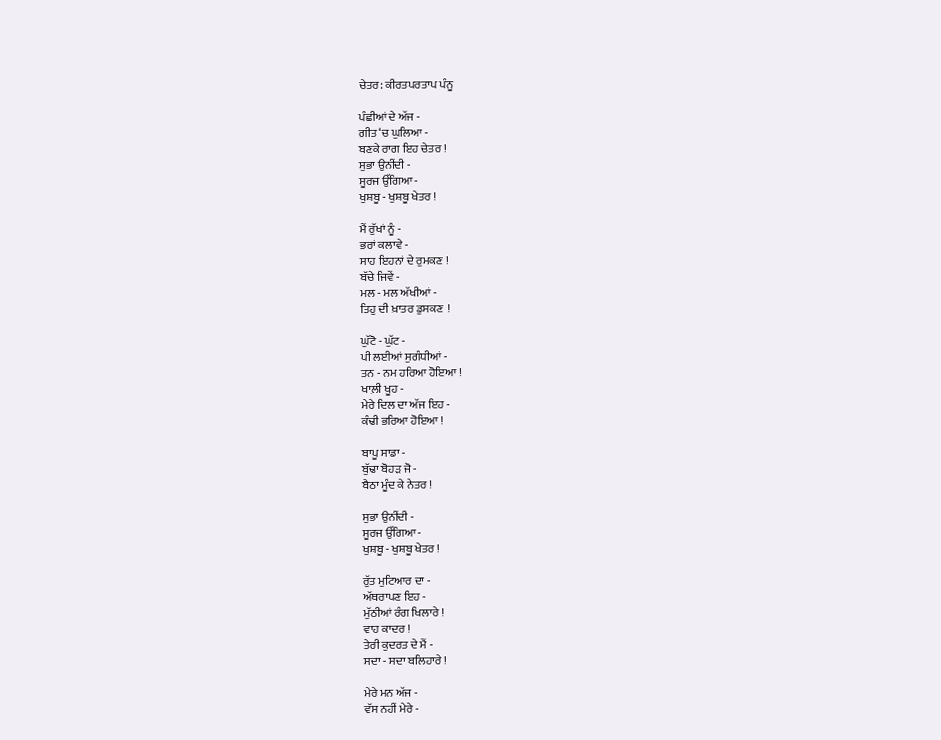ਚੇਤਰ: ਕੀਰਤਪਰਤਾਪ ਪੰਨੂ

ਪੰਛੀਆਂ ਦੇ ਅੱਜ -
ਗੀਤ ‘ਚ ਘੁਲਿਆ -
ਬਣਕੇ ਰਾਗ ਇਹ ਚੇਤਰ !
ਸੁਭਾ ਉਨੀਂਦੀ -
ਸੂਰਜ ਉੱਗਿਆ -
ਖੁਸ਼ਬੂ - ਖੁਸ਼ਬੂ ਖੇਤਰ !

ਮੈਂ ਰੁੱਖਾਂ ਨੂੰ -
ਭਰਾਂ ਕਲਾਵੇ -
ਸਾਹ ਇਹਨਾਂ ਦੇ ਰੁਮਕਣ !
ਬੱਚੇ ਜਿਵੇਂ -
ਮਲ - ਮਲ ਅੱਖੀਆਂ -
ਤਿਹੁ ਦੀ ਖ਼ਾਤਰ ਡੁਸਕਣ  !

ਘੁੱਟੋ - ਘੁੱਟ -
ਪੀ ਲਈਆਂ ਸੁਗੰਧੀਆਂ -
ਤਨ - ਨਮ ਹਰਿਆ ਹੋਇਆ !
ਖਾਲ਼ੀ ਖੂਹ -
ਮੇਰੇ ਦਿਲ ਦਾ ਅੱਜ ਇਹ -
ਕੰਢੀ ਭਰਿਆ ਹੋਇਆ !

ਬਾਪੂ ਸਾਡਾ -
ਬੁੱਢਾ ਬੋਹੜ ਜੋ -
ਬੈਠਾ ਮੂੰਦ ਕੇ ਨੇਤਰ !

ਸੁਭਾ ਉਨੀਂਦੀ -
ਸੂਰਜ ਉੱਗਿਆ -
ਖੁਸ਼ਬੂ - ਖੁਸ਼ਬੂ ਖੇਤਰ !

ਰੁੱਤ ਮੁਟਿਆਰ ਦਾ -
ਅੱਥਰਾਪਣ ਇਹ -
ਮੁੱਠੀਆਂ ਰੰਗ ਖਿਲਾਰੇ !
ਵਾਹ ਕਾਦਰ !
ਤੇਰੀ ਕੁਦਰਤ ਦੇ ਮੈਂ -
ਸਦਾ - ਸਦਾ ਬਲਿਹਾਰੇ !

ਮੇਰੇ ਮਨ ਅੱਜ -
ਵੱਸ ਨਹੀਂ ਮੇਰੇ -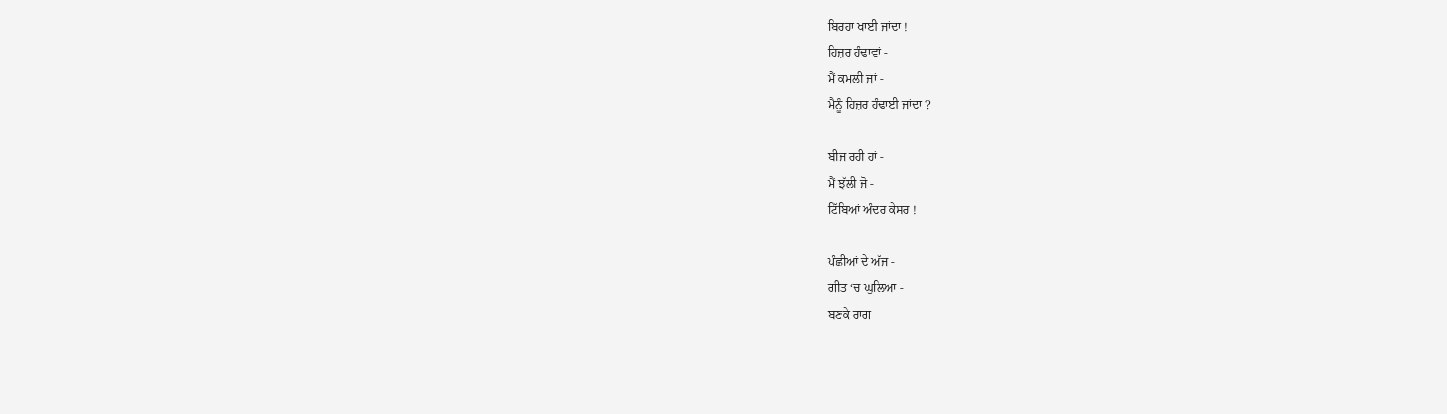ਬਿਰਹਾ ਖਾਈ ਜਾਂਦਾ !
ਹਿਜ਼ਰ ਹੰਢਾਵਾਂ -
ਮੈਂ ਕਮਲੀ ਜਾਂ -
ਮੈਨੂੰ ਹਿਜ਼ਰ ਹੰਢਾਈ ਜਾਂਦਾ ?

ਬੀਜ ਰਹੀ ਹਾਂ -
ਮੈਂ ਝੱਲੀ ਜੋ -
ਟਿੱਬਿਆਂ ਅੰਦਰ ਕੇਸਰ !

ਪੰਛੀਆਂ ਦੇ ਅੱਜ -
ਗੀਤ ‘ਚ ਘੁਲਿਆ -
ਬਣਕੇ ਰਾਗ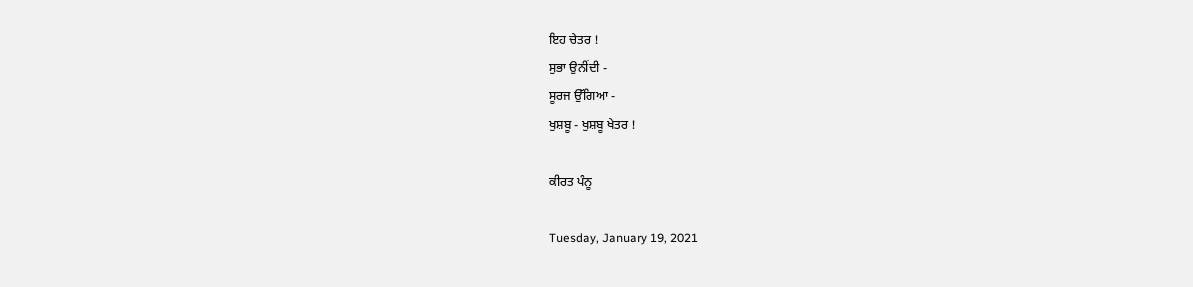ਇਹ ਚੇਤਰ !
ਸੁਭਾ ਉਨੀਂਦੀ -
ਸੂਰਜ ਉੱਗਿਆ -
ਖੁਸ਼ਬੂ - ਖੁਸ਼ਬੂ ਖੇਤਰ !

ਕੀਰਤ ਪੰਨੂ

Tuesday, January 19, 2021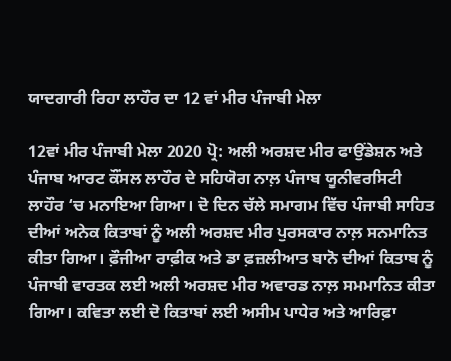ਯਾਦਗਾਰੀ ਰਿਹਾ ਲਾਹੌਰ ਦਾ 12 ਵਾਂ ਮੀਰ ਪੰਜਾਬੀ ਮੇਲਾ

12ਵਾਂ ਮੀਰ ਪੰਜਾਬੀ ਮੇਲਾ 2020 ਪ੍ਰੋ: ਅਲੀ ਅਰਸ਼ਦ ਮੀਰ ਫਾਉਂਡੇਸ਼ਨ ਅਤੇ ਪੰਜਾਬ ਆਰਟ ਕੌਂਸਲ ਲਾਹੌਰ ਦੇ ਸਹਿਯੋਗ ਨਾਲ਼ ਪੰਜਾਬ ਯੂਨੀਵਰਸਿਟੀ ਲਾਹੌਰ ‘ਚ ਮਨਾਇਆ ਗਿਆ। ਦੋ ਦਿਨ ਚੱਲੇ ਸਮਾਗਮ ਵਿੱਚ ਪੰਜਾਬੀ ਸਾਹਿਤ ਦੀਆਂ ਅਨੇਕ ਕਿਤਾਬਾਂ ਨੂੰ ਅਲੀ ਅਰਸ਼ਦ ਮੀਰ ਪੁਰਸਕਾਰ ਨਾਲ਼ ਸਨਮਾਨਿਤ ਕੀਤਾ ਗਿਆ। ਫ਼ੌਜੀਆ ਰਾਫ਼ੀਕ ਅਤੇ ਡਾ ਫ਼ਜ਼ਲੀਆਤ ਬਾਨੋ ਦੀਆਂ ਕਿਤਾਬ ਨੂੰ ਪੰਜਾਬੀ ਵਾਰਤਕ ਲਈ ਅਲੀ ਅਰਸ਼ਦ ਮੀਰ ਅਵਾਰਡ ਨਾਲ਼ ਸਮਮਾਨਿਤ ਕੀਤਾ ਗਿਆ। ਕਵਿਤਾ ਲਈ ਦੋ ਕਿਤਾਬਾਂ ਲਈ ਅਸੀਮ ਪਾਧੇਰ ਅਤੇ ਆਰਿਫ਼ਾ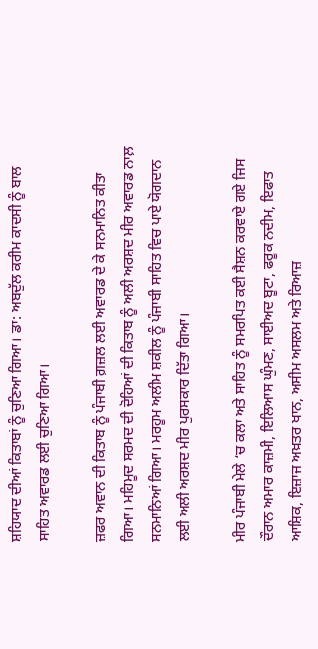ਸ਼ਹਿਯਾਦ ਦੀਆਂ ਕਿਤਾਬਾਂ ਨੂੰ ਚੁਣਿਆ ਗਿਆ। ਡਾ: ਅਬਦੁੱਲ ਕਰੀਮ ਕਾਦਸੀ ਨੂੰ ਬਾਲ ਸਾਹਿਤ ਅਵਾਰਡ ਲਈ ਚੁਣਿਆ ਗਿਆ।

ਜ਼ਫਰ ਅਵਾਨ ਦੀ ਕਿਤਾਬ ਨੂੰ ਪੰਜਾਬੀ ਗ਼ਜ਼ਲ ਲਈ ਅਵਾਰਡ ਦੇ ਕੇ ਸਨਮਾਨਿਤ ਕੀਤਾ ਗਿਆ। ਮਹਿਮੂਦ ਸਰਮਦ ਦੀ ਦੋਹਿਆਂ ਦੀ ਕਿਤਾਬ ਨੂੰ ਅਲੀ ਅਰਸ਼ਦ ਮੀਰ ਅਵਾਰਡ ਨਾਲ਼ ਸਨਮਾਨਿਆਂ ਗਿਆ। ਮਰਹੂਮ ਅਲੀਮ ਸ਼ਕੀਲ ਨੂੰ ਪੰਜਾਬੀ ਸਾਹਿਤ ਵਿਚ ਪਾਏ ਯੋਗਦਾਨ ਲਈ ਅਲੀ ਅਰਸ਼ਦ ਮੀਰ ਪੁਰਸਕਾਰ ਦਿੱਤਾ ਗਿਆ।

ਮੀਰ ਪੰਜਾਬੀ ਮੇਲੇ ‘ਚ ਕਲਾ ਅਤੇ ਸਾਹਿਤ ਨੂੰ ਸਮਰਪਿਤ ਕਈ ਸੈਸ਼ਨ ਕਰਵਾਏ ਗਏ ਜਿਸ ਦੌਰਾਨ ਅਮਾਰ ਕਾਜ਼ਮੀ, ਇਲਿਆਸ ਘੁੰਮਣ, ਸਾਈਅਦ ਬੂਟਾ, ਫਰੂਕ ਨਦੀਮ, ਇਫਾਤ ਆਸ਼ਿਕ, ਇਜ਼ਾਜ ਅਖ਼ਤਰ ਖਾਨ, ਅਸੀਮ ਅਸਲਮ ਅਤੇ ਰਿਆਜ਼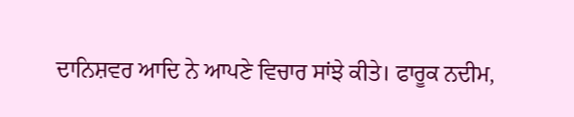ਦਾਨਿਸ਼ਵਰ ਆਦਿ ਨੇ ਆਪਣੇ ਵਿਚਾਰ ਸਾਂਝੇ ਕੀਤੇ। ਫਾਰੂਕ ਨਦੀਮ,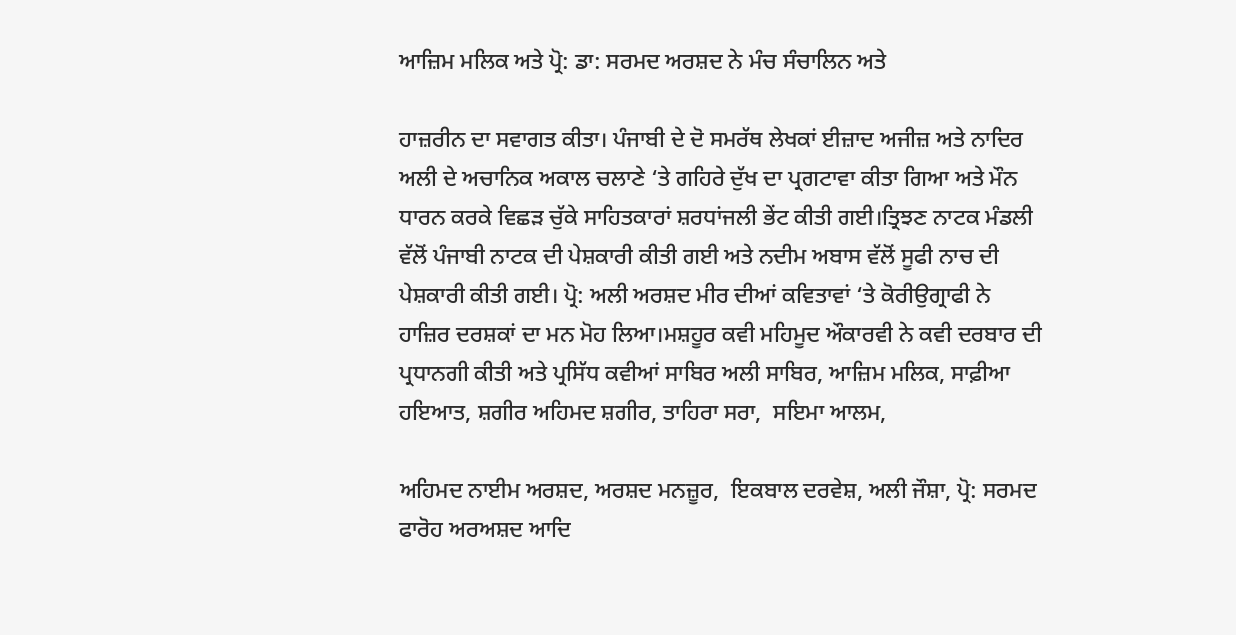ਆਜ਼ਿਮ ਮਲਿਕ ਅਤੇ ਪ੍ਰੋ: ਡਾ: ਸਰਮਦ ਅਰਸ਼ਦ ਨੇ ਮੰਚ ਸੰਚਾਲਿਨ ਅਤੇ

ਹਾਜ਼ਰੀਨ ਦਾ ਸਵਾਗਤ ਕੀਤਾ। ਪੰਜਾਬੀ ਦੇ ਦੋ ਸਮਰੱਥ ਲੇਖਕਾਂ ਈਜ਼ਾਦ ਅਜੀਜ਼ ਅਤੇ ਨਾਦਿਰ ਅਲੀ ਦੇ ਅਚਾਨਿਕ ਅਕਾਲ ਚਲਾਣੇ ‘ਤੇ ਗਹਿਰੇ ਦੁੱਖ ਦਾ ਪ੍ਰਗਟਾਵਾ ਕੀਤਾ ਗਿਆ ਅਤੇ ਮੌਨ ਧਾਰਨ ਕਰਕੇ ਵਿਛੜ ਚੁੱਕੇ ਸਾਹਿਤਕਾਰਾਂ ਸ਼ਰਧਾਂਜਲੀ ਭੇਂਟ ਕੀਤੀ ਗਈ।ਤ੍ਰਿਝਣ ਨਾਟਕ ਮੰਡਲੀ ਵੱਲੋਂ ਪੰਜਾਬੀ ਨਾਟਕ ਦੀ ਪੇਸ਼ਕਾਰੀ ਕੀਤੀ ਗਈ ਅਤੇ ਨਦੀਮ ਅਬਾਸ ਵੱਲੋਂ ਸੂਫੀ ਨਾਚ ਦੀ ਪੇਸ਼ਕਾਰੀ ਕੀਤੀ ਗਈ। ਪ੍ਰੋ: ਅਲੀ ਅਰਸ਼ਦ ਮੀਰ ਦੀਆਂ ਕਵਿਤਾਵਾਂ ‘ਤੇ ਕੋਰੀਉਗ੍ਰਾਫੀ ਨੇ ਹਾਜ਼ਿਰ ਦਰਸ਼ਕਾਂ ਦਾ ਮਨ ਮੋਹ ਲਿਆ।ਮਸ਼ਹੂਰ ਕਵੀ ਮਹਿਮੂਦ ਔਕਾਰਵੀ ਨੇ ਕਵੀ ਦਰਬਾਰ ਦੀ ਪ੍ਰਧਾਨਗੀ ਕੀਤੀ ਅਤੇ ਪ੍ਰਸਿੱਧ ਕਵੀਆਂ ਸਾਬਿਰ ਅਲੀ ਸਾਬਿਰ, ਆਜ਼ਿਮ ਮਲਿਕ, ਸਾਫ਼ੀਆ ਹਇਆਤ, ਸ਼ਗੀਰ ਅਹਿਮਦ ਸ਼ਗੀਰ, ਤਾਹਿਰਾ ਸਰਾ,  ਸਇਮਾ ਆਲਮ,

ਅਹਿਮਦ ਨਾਈਮ ਅਰਸ਼ਦ, ਅਰਸ਼ਦ ਮਨਜ਼ੂਰ,  ਇਕਬਾਲ ਦਰਵੇਸ਼, ਅਲੀ ਜੌਸ਼ਾ, ਪ੍ਰੋ: ਸਰਮਦ ਫਾਰੋਹ ਅਰਅਸ਼ਦ ਆਦਿ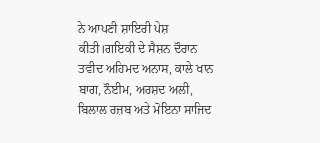ਨੇ ਆਪਣੀ ਸ਼ਾਇਰੀ ਪੇਸ਼ ਕੀਤੀ।ਗਇਕੀ ਦੇ ਸੈਸ਼ਨ ਦੌਰਾਨ ਤਵੀਦ ਅਹਿਮਦ ਅਨਾਸ, ਕਾਲੇ ਖਾਨ ਬਾਗ, ਨੌਈਮ, ਅਰਸ਼ਦ ਅਲੀ, ਬਿਲਾਲ ਰਜ਼ਬ ਅਤੇ ਮੋਇਨਾ ਸਾਜਿਦ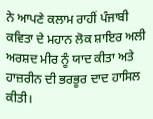ਨੇ ਆਪਣੇ ਕਲਾਮ ਰਾਹੀਂ ਪੰਜਾਬੀ ਕਵਿਤਾ ਦੇ ਮਹਾਨ ਲੋਕ ਸ਼ਾਇਰ ਅਲੀ ਅਰਸ਼ਦ ਮੀਰ ਨੂੰ ਯਾਦ ਕੀਤਾ ਅਤੇ ਹਾਜ਼ਰੀਨ ਦੀ ਭਰਭੂਰ ਦਾਦ ਹਾਸਿਲ ਕੀਤੀ।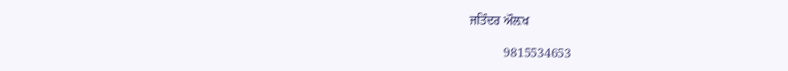ਜਤਿੰਦਰ ਔਲ਼ਖ

           9815534653